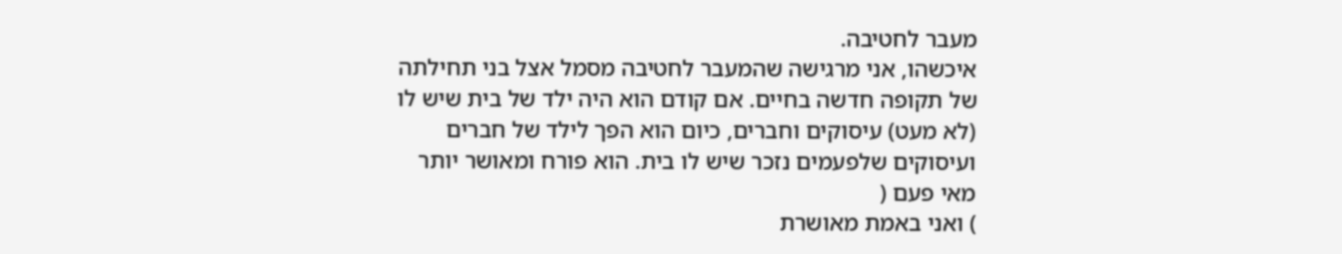מעבר לחטיבה.
איכשהו, אני מרגישה שהמעבר לחטיבה מסמל אצל בני תחילתה של תקופה חדשה בחיים. אם קודם הוא היה ילד של בית שיש לו (לא מעט) עיסוקים וחברים, כיום הוא הפך לילד של חברים ועיסוקים שלפעמים נזכר שיש לו בית. הוא פורח ומאושר יותר מאי פעם (
) ואני באמת מאושרת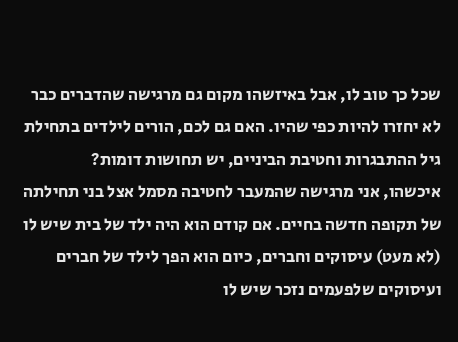שכל כך טוב לו, אבל באיזשהו מקום גם מרגישה שהדברים כבר לא יחזרו להיות כפי שהיו. האם גם לכם, הורים לילדים בתחילת גיל ההתבגרות וחטיבת הביניים, יש תחושות דומות?
איכשהו, אני מרגישה שהמעבר לחטיבה מסמל אצל בני תחילתה של תקופה חדשה בחיים. אם קודם הוא היה ילד של בית שיש לו (לא מעט) עיסוקים וחברים, כיום הוא הפך לילד של חברים ועיסוקים שלפעמים נזכר שיש לו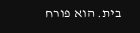בית. הוא פורח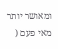ומאושר יותר מאי פעם (